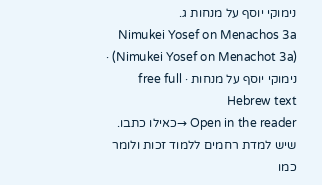נימוקי יוסף על מנחות ג.
Nimukei Yosef on Menachos 3a (Nimukei Yosef on Menachot 3a) · נימוקי יוסף על מנחות · free full Hebrew text
Open in the reader →כאילו כתבו. שיש למדת רחמים ללמוד זכות ולומר כמו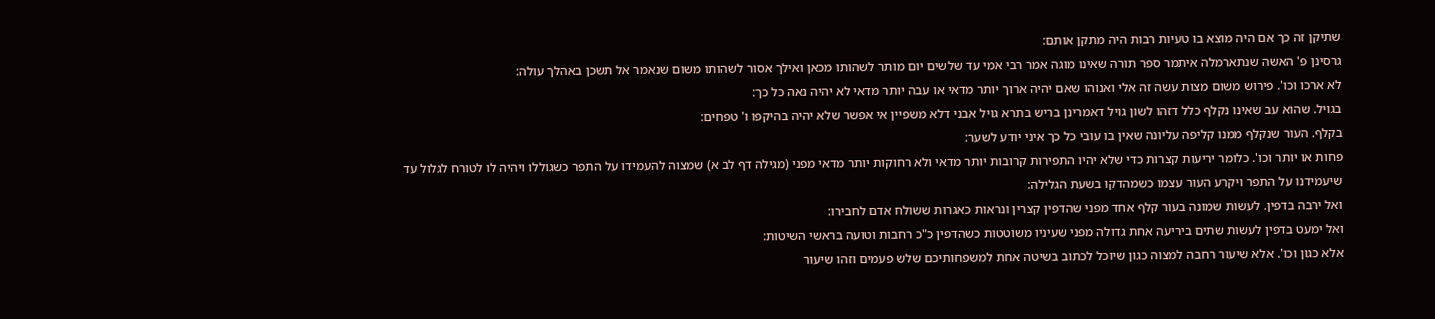שתיקן זה כך אם היה מוצא בו טעיות רבות היה מתקן אותם:
גרסינן פ' האשה שנתארמלה איתמר ספר תורה שאינו מוגה אמר רבי אמי עד שלשים יום מותר לשהותו מכאן ואילך אסור לשהותו משום שנאמר אל תשכן באהלך עולה:
לא ארכו וכו'. פירוש משום מצות עשה זה אלי ואנוהו שאם יהיה ארוך יותר מדאי או עבה יותר מדאי לא יהיה נאה כל כך:
בגויל. שהוא עב שאינו נקלף כלל דזהו לשון גויל דאמרינן בריש בתרא גויל אבני דלא משפיין אי אפשר שלא יהיה בהיקפו ו' טפחים:
בקלף. העור שנקלף ממנו קליפה עליונה שאין בו עובי כל כך איני יודע לשער:
פחות או יותר וכו'. כלומר יריעות קצרות כדי שלא יהיו התפירות קרובות יותר מדאי ולא רחוקות יותר מדאי מפני (מגילה דף לב א) שמצוה להעמידו על התפר כשגוללו ויהיה לו לטורח לגלול עד שיעמידנו על התפר ויקרע העור עצמו כשמהדקו בשעת הגלילה:
ואל ירבה בדפין. לעשות שמונה בעור קלף אחד מפני שהדפין קצרין ונראות כאגרות ששולח אדם לחבירו:
ואל ימעט בדפין לעשות שתים ביריעה אחת גדולה מפני שעיניו משוטטות כשהדפין כ"כ רחבות וטועה בראשי השיטות:
אלא כגון וכו'. אלא שיעור רחבה למצוה כגון שיוכל לכתוב בשיטה אחת למשפחותיכם שלש פעמים וזהו שיעור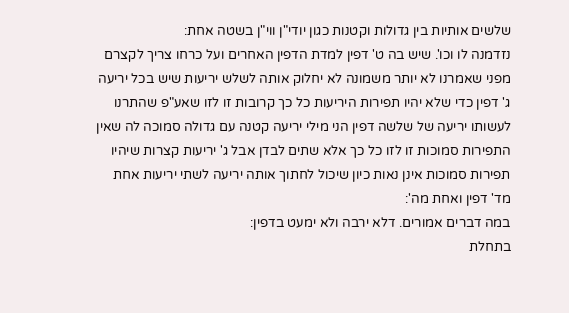שלשים אותיות בין גדולות וקטנות כגון יודי"ן ווי"ן בשטה אחת:
נזדמנה לו וכו'. שיש בה ט' דפין למדת הדפין האחרים ועל כרחו צריך לקצרם מפני שאמרנו לא יותר משמונה לא יחלוק אותה לשלש יריעות שיש בכל יריעה ג' דפין כדי שלא יהיו תפירות היריעות כל כך קרובות זו לזו שאע"פ שהתרנו לעשותו יריעה של שלשה דפין הני מילי יריעה קטנה עם גדולה סמוכה לה שאין התפירות סמוכות זו לזו כל כך אלא שתים לבדן אבל ג' יריעות קצרות שיהיו תפירות סמוכות אינן נאות כיון שיכול לחתוך אותה יריעה לשתי יריעות אחת מד' דפין ואחת מה':
במה דברים אמורים. דלא ירבה ולא ימעט בדפין:
בתחלת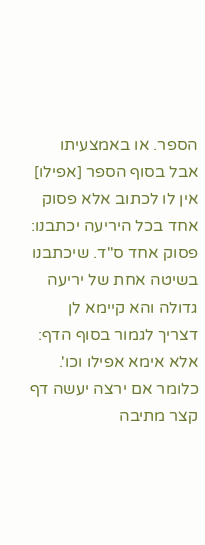הספר. או באמצעיתו אבל בסוף הספר [אפילו] אין לו לכתוב אלא פסוק אחד בכל היריעה יכתבנו:
פסוק אחד ס"ד. שיכתבנו בשיטה אחת של יריעה גדולה והא קיימא לן דצריך לגמור בסוף הדף:
אלא אימא אפילו וכו'. כלומר אם ירצה יעשה דף קצר מתיבה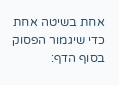אחת בשיטה אחת כדי שיגמור הפסוק בסוף הדף: